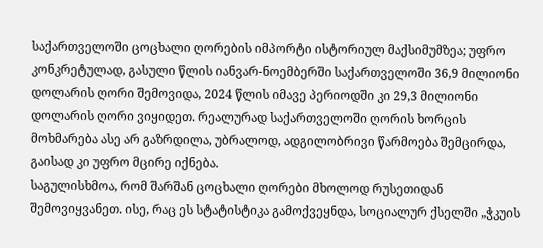საქართველოში ცოცხალი ღორების იმპორტი ისტორიულ მაქსიმუმზეა; უფრო კონკრეტულად, გასული წლის იანვარ-ნოემბერში საქართველოში 36,9 მილიონი დოლარის ღორი შემოვიდა, 2024 წლის იმავე პერიოდში კი 29,3 მილიონი დოლარის ღორი ვიყიდეთ. რეალურად საქართველოში ღორის ხორცის მოხმარება ასე არ გაზრდილა, უბრალოდ, ადგილობრივი წარმოება შემცირდა, გაისად კი უფრო მცირე იქნება.
საგულისხმოა, რომ შარშან ცოცხალი ღორები მხოლოდ რუსეთიდან შემოვიყვანეთ. ისე, რაც ეს სტატისტიკა გამოქვეყნდა, სოციალურ ქსელში „ჭკუის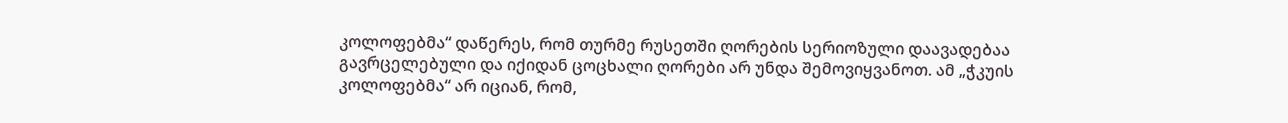კოლოფებმა“ დაწერეს, რომ თურმე რუსეთში ღორების სერიოზული დაავადებაა გავრცელებული და იქიდან ცოცხალი ღორები არ უნდა შემოვიყვანოთ. ამ „ჭკუის კოლოფებმა“ არ იციან, რომ,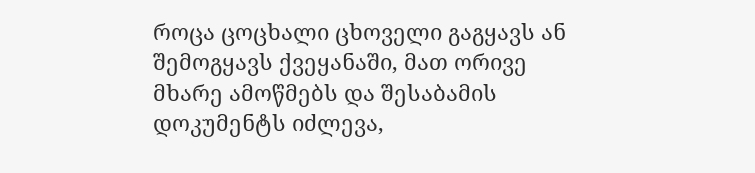როცა ცოცხალი ცხოველი გაგყავს ან შემოგყავს ქვეყანაში, მათ ორივე მხარე ამოწმებს და შესაბამის დოკუმენტს იძლევა,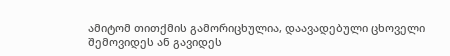ამიტომ თითქმის გამორიცხულია, დაავადებული ცხოველი შემოვიდეს ან გავიდეს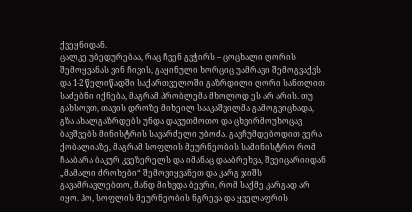ქვეყნიდან.
ცალკე უბედურებაა, რაც ჩვენ გვჭირს – ცოცხალი ღორის შემოყვანას ვინ ჩივის, გაყინული ხორციც უამრავი შემოგვაქვს და 1-2 წელიწადში საქართველოში გაზრდილი ღორი სანთლით საძებნი იქნება, მაგრამ პრობლემა მხოლოდ ეს არ არის. თუ გახსოვთ, თავის დროზე მიხეილ სააკაშვილმა გამოგვიცხადა, გზა ახალგაზრდებს უნდა დავუთმოთო და ცხვირმოუხოცავ ბავშვებს მინისტრის სავარძელი უბოძა. გავჩუმდებოდით ვერა ქობალიაზე, მაგრამ სოფლის მეურნეობის სამინისტრო რომ ჩააბარა ბაკურ კვეზერელს და იმანაც დააბრეხვა, შვეიცარიიდან „მამალი ძროხები“ შემოვიყვანეთ და კარგ ჯიშს გავამრავლებთო, მანდ მიხვდა ბევრი, რომ საქმე კარგად არ იყო. ჰო, სოფლის მეურნეობის ნგრევა და ყველაფრის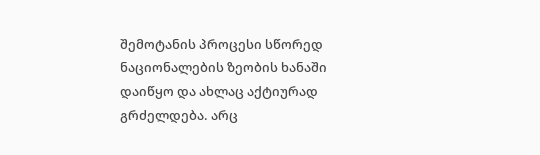შემოტანის პროცესი სწორედ ნაციონალების ზეობის ხანაში დაიწყო და ახლაც აქტიურად გრძელდება. არც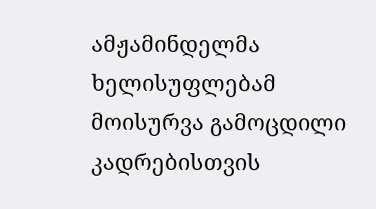ამჟამინდელმა ხელისუფლებამ მოისურვა გამოცდილი კადრებისთვის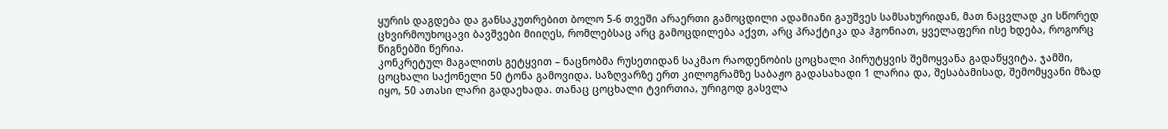ყურის დაგდება და განსაკუთრებით ბოლო 5-6 თვეში არაერთი გამოცდილი ადამიანი გაუშვეს სამსახურიდან, მათ ნაცვლად კი სწორედ ცხვირმოუხოცავი ბავშვები მიიღეს, რომლებსაც არც გამოცდილება აქვთ, არც პრაქტიკა და ჰგონიათ, ყველაფერი ისე ხდება, როგორც წიგნებში წერია.
კონკრეტულ მაგალითს გეტყვით – ნაცნობმა რუსეთიდან საკმაო რაოდენობის ცოცხალი პირუტყვის შემოყვანა გადაწყვიტა. ჯამში, ცოცხალი საქონელი 50 ტონა გამოვიდა. საზღვარზე ერთ კილოგრამზე საბაჟო გადასახადი 1 ლარია და, შესაბამისად, შემომყვანი მზად იყო, 50 ათასი ლარი გადაეხადა. თანაც ცოცხალი ტვირთია, ურიგოდ გასვლა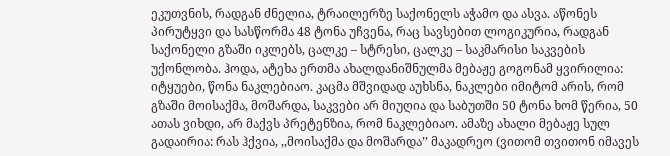ეკუთვნის, რადგან ძნელია, ტრაილერზე საქონელს აჭამო და ასვა. აწონეს პირუტყვი და სასწორმა 48 ტონა უჩვენა, რაც სავსებით ლოგიკურია, რადგან საქონელი გზაში იკლებს, ცალკე – სტრესი, ცალკე – საკმარისი საკვების უქონლობა. ჰოდა, ატეხა ერთმა ახალდანიშნულმა მებაჟე გოგონამ ყვირილია: იტყუები, წონა ნაკლებიაო. კაცმა მშვიდად აუხსნა, ნაკლები იმიტომ არის, რომ გზაში მოისაქმა, მოშარდა, საკვები არ მიუღია და საბუთში 50 ტონა ხომ წერია, 50 ათას ვიხდი, არ მაქვს პრეტენზია, რომ ნაკლებიაო. ამაზე ახალი მებაჟე სულ გადაირია: რას ჰქვია, ,,მოისაქმა და მოშარდა’’ მაკადრეო (ვითომ თვითონ იმავეს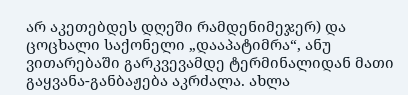არ აკეთებდეს დღეში რამდენიმეჯერ) და ცოცხალი საქონელი „დააპატიმრა“, ანუ ვითარებაში გარკვევამდე ტერმინალიდან მათი გაყვანა-განბაჟება აკრძალა. ახლა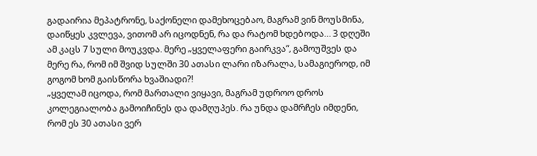გადაირია მეპატრონე, საქონელი დამეხოცებაო, მაგრამ ვინ მოუსმინა, დაიწყეს კვლევა, ვითომ არ იცოდნენ, რა და რატომ ხდებოდა… 3 დღეში ამ კაცს 7 სული მოუკვდა. მერე „ყველაფერი გაირკვა“, გამოუშვეს და მერე რა, რომ იმ შვიდ სულში 30 ათასი ლარი იზარალა, სამაგიეროდ, იმ გოგომ ხომ გაისწორა ხვაშიადი?!
„ყველამ იცოდა, რომ მართალი ვიყავი, მაგრამ უდროო დროს კოლეგიალობა გამოიჩინეს და დამღუპეს. რა უნდა დამრჩეს იმდენი, რომ ეს 30 ათასი ვერ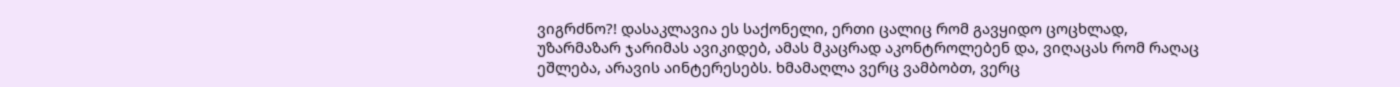ვიგრძნო?! დასაკლავია ეს საქონელი, ერთი ცალიც რომ გავყიდო ცოცხლად, უზარმაზარ ჯარიმას ავიკიდებ, ამას მკაცრად აკონტროლებენ და, ვიღაცას რომ რაღაც ეშლება, არავის აინტერესებს. ხმამაღლა ვერც ვამბობთ, ვერც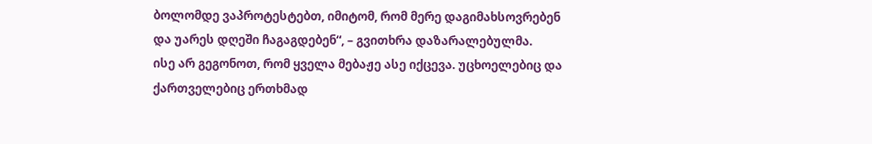ბოლომდე ვაპროტესტებთ, იმიტომ, რომ მერე დაგიმახსოვრებენ და უარეს დღეში ჩაგაგდებენ“, – გვითხრა დაზარალებულმა.
ისე არ გეგონოთ, რომ ყველა მებაჟე ასე იქცევა. უცხოელებიც და ქართველებიც ერთხმად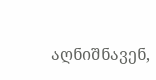აღნიშნავენ,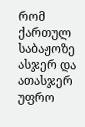რომ ქართულ საბაჟოზე ასჯერ და ათასჯერ უფრო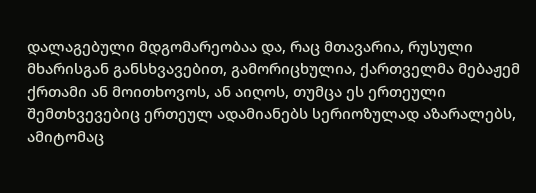დალაგებული მდგომარეობაა და, რაც მთავარია, რუსული მხარისგან განსხვავებით, გამორიცხულია, ქართველმა მებაჟემ ქრთამი ან მოითხოვოს, ან აიღოს, თუმცა ეს ერთეული შემთხვევებიც ერთეულ ადამიანებს სერიოზულად აზარალებს, ამიტომაც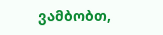ვამბობთ,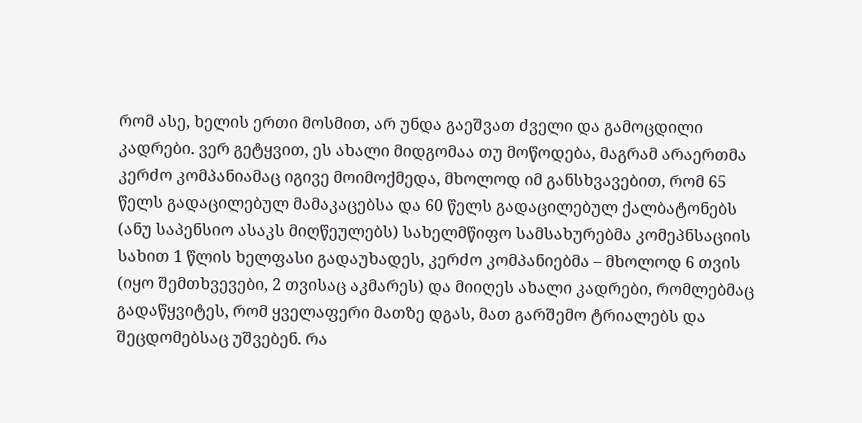რომ ასე, ხელის ერთი მოსმით, არ უნდა გაეშვათ ძველი და გამოცდილი კადრები. ვერ გეტყვით, ეს ახალი მიდგომაა თუ მოწოდება, მაგრამ არაერთმა კერძო კომპანიამაც იგივე მოიმოქმედა, მხოლოდ იმ განსხვავებით, რომ 65 წელს გადაცილებულ მამაკაცებსა და 60 წელს გადაცილებულ ქალბატონებს (ანუ საპენსიო ასაკს მიღწეულებს) სახელმწიფო სამსახურებმა კომეპნსაციის სახით 1 წლის ხელფასი გადაუხადეს, კერძო კომპანიებმა – მხოლოდ 6 თვის (იყო შემთხვევები, 2 თვისაც აკმარეს) და მიიღეს ახალი კადრები, რომლებმაც გადაწყვიტეს, რომ ყველაფერი მათზე დგას, მათ გარშემო ტრიალებს და შეცდომებსაც უშვებენ. რა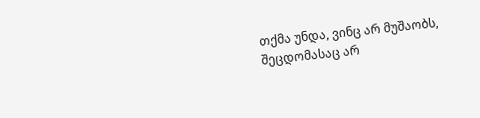თქმა უნდა, ვინც არ მუშაობს, შეცდომასაც არ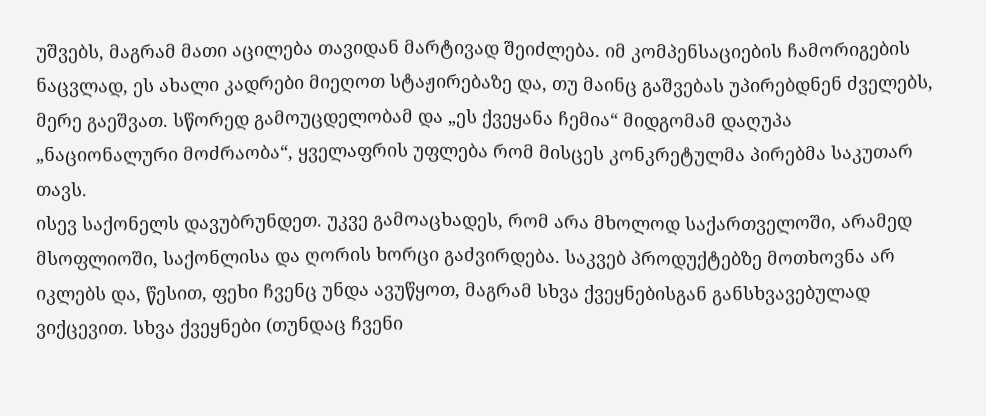უშვებს, მაგრამ მათი აცილება თავიდან მარტივად შეიძლება. იმ კომპენსაციების ჩამორიგების ნაცვლად, ეს ახალი კადრები მიეღოთ სტაჟირებაზე და, თუ მაინც გაშვებას უპირებდნენ ძველებს, მერე გაეშვათ. სწორედ გამოუცდელობამ და „ეს ქვეყანა ჩემია“ მიდგომამ დაღუპა „ნაციონალური მოძრაობა“, ყველაფრის უფლება რომ მისცეს კონკრეტულმა პირებმა საკუთარ თავს.
ისევ საქონელს დავუბრუნდეთ. უკვე გამოაცხადეს, რომ არა მხოლოდ საქართველოში, არამედ მსოფლიოში, საქონლისა და ღორის ხორცი გაძვირდება. საკვებ პროდუქტებზე მოთხოვნა არ იკლებს და, წესით, ფეხი ჩვენც უნდა ავუწყოთ, მაგრამ სხვა ქვეყნებისგან განსხვავებულად ვიქცევით. სხვა ქვეყნები (თუნდაც ჩვენი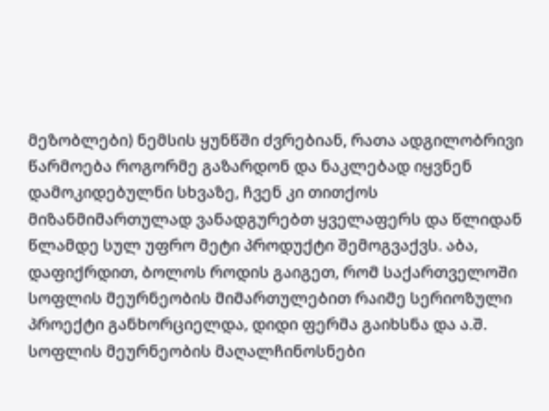მეზობლები) ნემსის ყუნწში ძვრებიან, რათა ადგილობრივი წარმოება როგორმე გაზარდონ და ნაკლებად იყვნენ დამოკიდებულნი სხვაზე, ჩვენ კი თითქოს მიზანმიმართულად ვანადგურებთ ყველაფერს და წლიდან წლამდე სულ უფრო მეტი პროდუქტი შემოგვაქვს. აბა, დაფიქრდით, ბოლოს როდის გაიგეთ, რომ საქართველოში სოფლის მეურნეობის მიმართულებით რაიმე სერიოზული პროექტი განხორციელდა, დიდი ფერმა გაიხსნა და ა.შ. სოფლის მეურნეობის მაღალჩინოსნები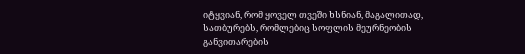იტყვიან, რომ ყოველ თვეში ხსნიან, მაგალითად, სათბურებს, რომლებიც სოფლის მეურნეობის განვითარების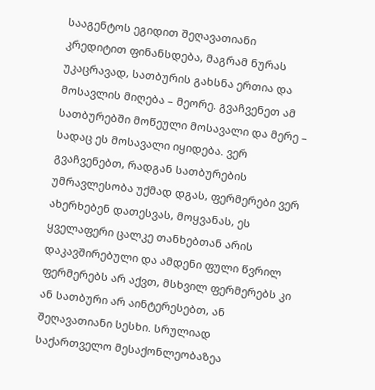სააგენტოს ეგიდით შეღავათიანი კრედიტით ფინანსდება, მაგრამ ნურას უკაცრავად, სათბურის გახსნა ერთია და მოსავლის მიღება – მეორე. გვაჩვენეთ ამ სათბურებში მოწეული მოსავალი და მერე – სადაც ეს მოსავალი იყიდება. ვერ გვაჩვენებთ, რადგან სათბურების უმრავლესობა უქმად დგას, ფერმერები ვერ ახერხებენ დათესვას, მოყვანას, ეს ყველაფერი ცალკე თანხებთან არის დაკავშირებული და ამდენი ფული წვრილ ფერმერებს არ აქვთ, მსხვილ ფერმერებს კი ან სათბური არ აინტერესებთ, ან შეღავათიანი სესხი. სრულიად საქართველო მესაქონლეობაზეა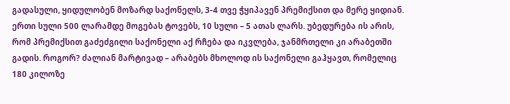გადასული, ყიდულობენ მოზარდ საქონელს, 3-4 თვე ჭყიპავენ პრემიქსით და მერე ყიდიან. ერთი სული 500 ლარამდე მოგებას ტოვებს, 10 სული – 5 ათას ლარს. უბედურება ის არის, რომ პრემიქსით გაძეძგილი საქონელი აქ რჩება და იკვლება, ჯანმრთელი კი არაბეთში გადის. როგორ? ძალიან მარტივად – არაბებს მხოლოდ ის საქონელი გაჰყავთ, რომელიც 180 კილოზე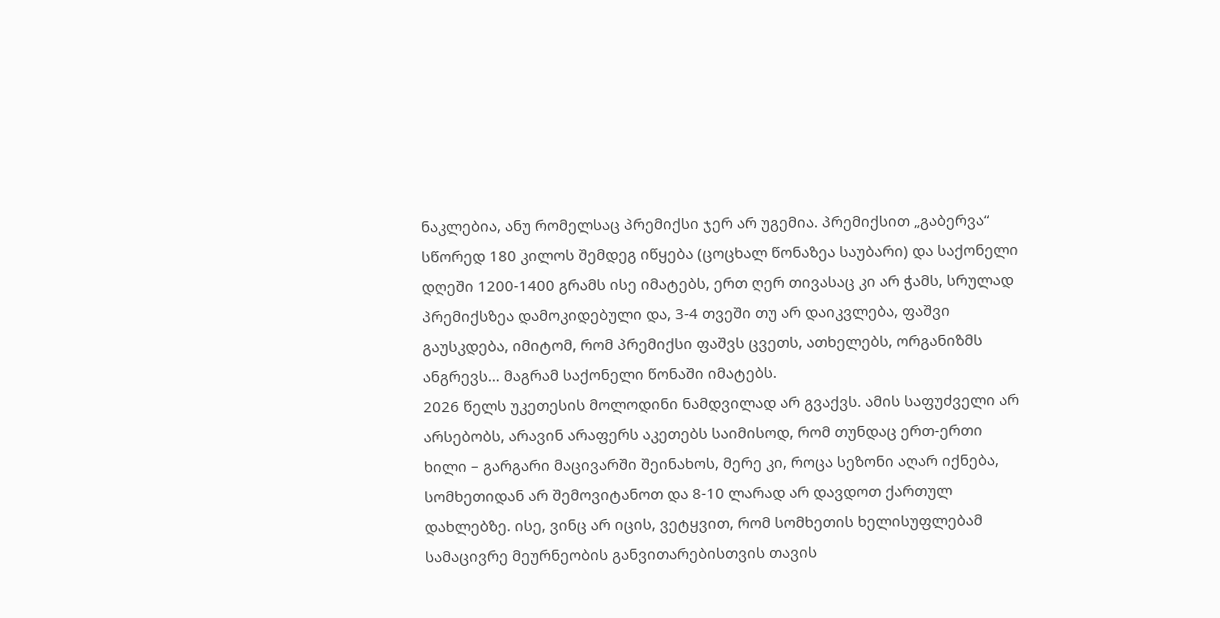ნაკლებია, ანუ რომელსაც პრემიქსი ჯერ არ უგემია. პრემიქსით „გაბერვა“ სწორედ 180 კილოს შემდეგ იწყება (ცოცხალ წონაზეა საუბარი) და საქონელი დღეში 1200-1400 გრამს ისე იმატებს, ერთ ღერ თივასაც კი არ ჭამს, სრულად პრემიქსზეა დამოკიდებული და, 3-4 თვეში თუ არ დაიკვლება, ფაშვი გაუსკდება, იმიტომ, რომ პრემიქსი ფაშვს ცვეთს, ათხელებს, ორგანიზმს ანგრევს… მაგრამ საქონელი წონაში იმატებს.
2026 წელს უკეთესის მოლოდინი ნამდვილად არ გვაქვს. ამის საფუძველი არ არსებობს, არავინ არაფერს აკეთებს საიმისოდ, რომ თუნდაც ერთ-ერთი ხილი – გარგარი მაცივარში შეინახოს, მერე კი, როცა სეზონი აღარ იქნება, სომხეთიდან არ შემოვიტანოთ და 8-10 ლარად არ დავდოთ ქართულ დახლებზე. ისე, ვინც არ იცის, ვეტყვით, რომ სომხეთის ხელისუფლებამ სამაცივრე მეურნეობის განვითარებისთვის თავის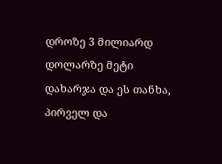დროზე 3 მილიარდ დოლარზე მეტი დახარჯა და ეს თანხა, პირველ და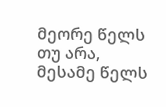მეორე წელს თუ არა, მესამე წელს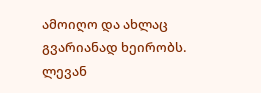ამოიღო და ახლაც გვარიანად ხეირობს.
ლევან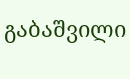გაბაშვილი